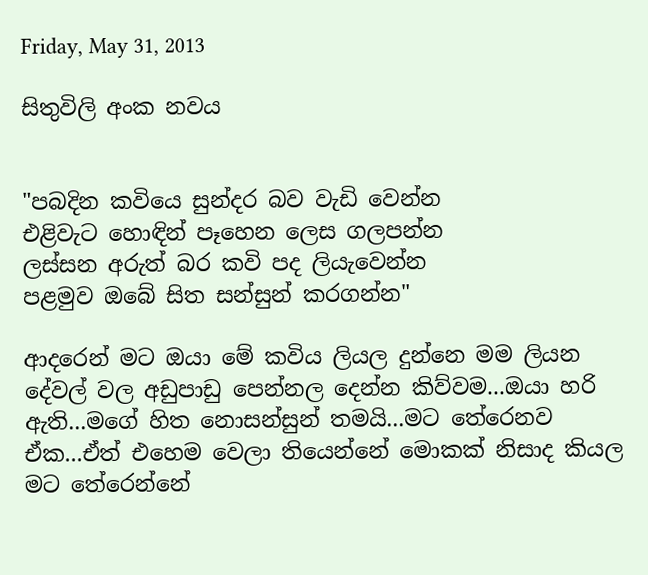Friday, May 31, 2013

සිතුවිලි අංක නවය


"පබදින කවියෙ සුන්දර බව වැඩි වෙන්න
එළිවැට හොඳින් පෑහෙන ලෙස ගලපන්න
ලස්සන අරුත් බර කවි පද ලියැවෙන්න
පළමුව ඔබේ සිත සන්සුන් කරගන්න"

ආදරෙන් මට ඔයා මේ කවිය ලියල දුන්නෙ මම ලියන දේවල් වල අඩුපාඩු පෙන්නල දෙන්න කිව්වම...ඔයා හරි ඇති...මගේ හිත නොසන්සුන් තමයි...මට තේරෙනව ඒක...ඒත් එහෙම වෙලා තියෙන්නේ මොකක් නිසාද කියල මට තේරෙන්නේ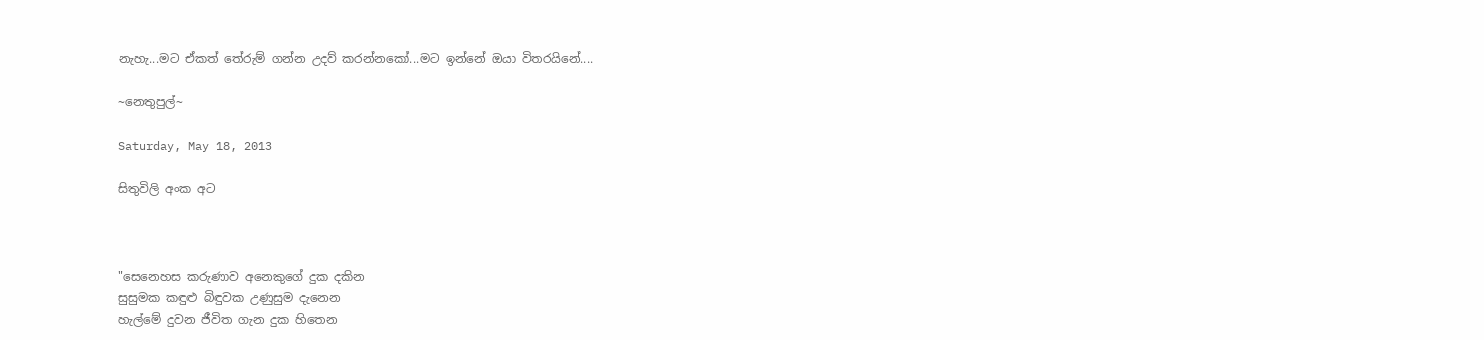නැහැ...මට ඒකත් තේරුම් ගන්න උදව් කරන්නකෝ...මට ඉන්නේ ඔයා විතරයිනේ....

~නෙතුපුල්~

Saturday, May 18, 2013

සිතුවිලි අංක අට



"සෙනෙහස කරුණාව අනෙකුගේ දුක දකින
සුසුමක කඳුළු බිඳුවක උණුසුම දැනෙන
හැල්මේ දුවන ජීවිත ගැන දුක හිතෙන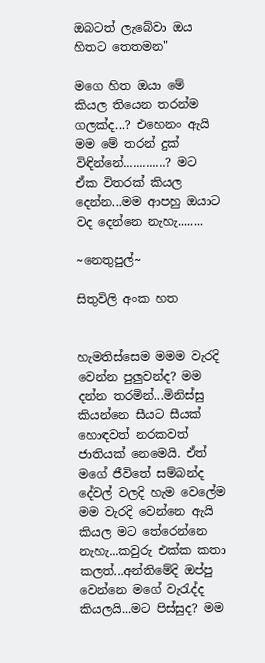ඔබටත් ලැබේවා ඔය හිතට තෙතමන"

මගෙ හිත ඔයා මේ කියල තියෙන තරන්ම ගලක්ද...? එහෙනං ඇයි මම මේ තරන් දුක් විඳින්නේ.............? මට ඒක විතරක් කියල දෙන්න...මම ආපහු ඔයාට වද දෙන්නෙ නැහැ........

~නෙතුපුල්~

සිතුවිලි අංක හත


හැමතිස්සෙම මමම වැරදි වෙන්න පුලුවන්ද? මම දන්න තරමින්...මිනිස්සු කියන්නෙ සීයට සීයක් හොඳවත් නරකවත් ජාතියක් නෙමෙයි. ඒත් මගේ ජීවිතේ සම්බන්ද දේවල් වලදි හැම වෙලේම මම වැරදි වෙන්නෙ ඇයි කියල මට තේරෙන්නෙ නැහැ...කවුරු එක්ක කතා කලත්...අන්තිමේදි ඔප්පු වෙන්නෙ මගේ වැරැද්ද කියලයි...මට පිස්සුද? මම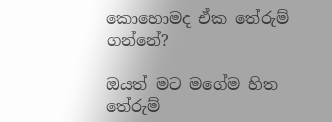කොහොමද ඒක තේරුම් ගන්නේ?

ඔයත් මට මගේම හිත තේරුම්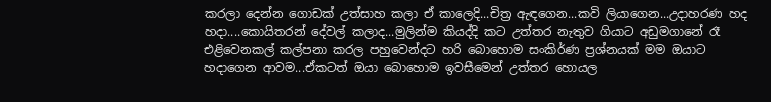කරලා දෙන්න ගොඩක් උත්සාහ කලා ඒ කාලෙදි...චිත්‍ර ඇඳගෙන...කවි ලියාගෙන...උදාහරණ හද හදා....කොයිතරන් දේවල් කලාද...මුලින්ම කියද්දි කට උත්තර නැතුව ගියාට අඩුමගානේ රෑ එළිවෙනකල් කල්පනා කරල පහුවෙන්දට හරි බොහොම සංකිර්ණ ප්‍රශ්නයක් මම ඔයාට හදාගෙන ආවම...ඒකටත් ඔයා බොහොම ඉවසීමෙන් උත්තර හොයල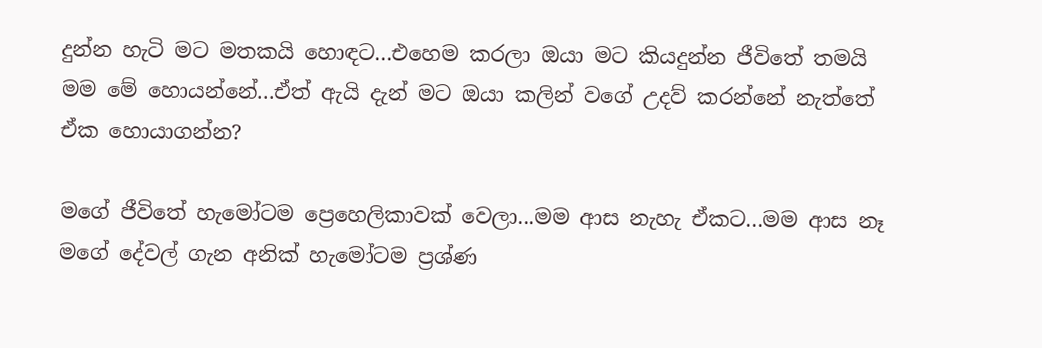දුන්න හැටි මට මතකයි හොඳට...එහෙම කරලා ඔයා මට කියදුන්න ජීවිතේ තමයි මම මේ හොයන්නේ...ඒත් ඇයි දැන් මට ඔයා කලින් වගේ උදව් කරන්නේ නැත්තේ ඒක හොයාගන්න?

මගේ ජීවිතේ හැමෝටම ප්‍රෙහෙලිකාවක් වෙලා...මම ආස නැහැ ඒකට...මම ආස නෑ මගේ දේවල් ගැන අනික් හැමෝටම ප්‍රශ්ණ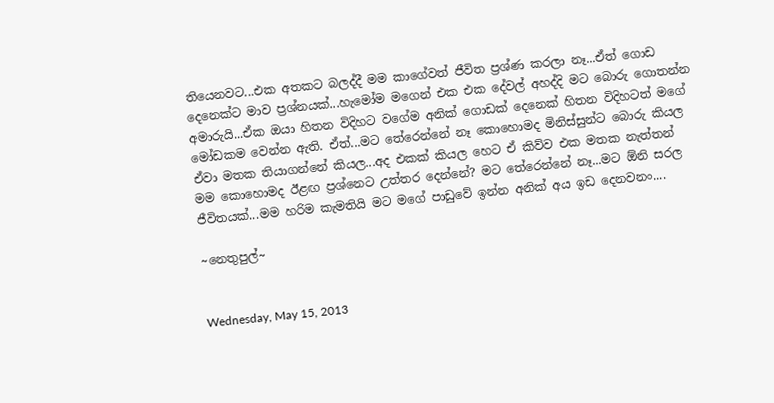තියෙනවට...එක අතකට බලද්දී මම කාගේවත් ජීවිත ප්‍රශ්ණ කරලා නෑ...ඒත් ගොඩ දෙනෙක්ට මාව ප්‍රශ්නයක්...හැමෝම මගෙන් එක එක දේවල් අහද්දි මට බොරු ගොතන්න අමාරුයි...ඒක ඔයා හිතන විදිහට වගේම අනික් ගොඩක් දෙනෙක් හිතන විදිහටත් මගේ මෝඩකම වෙන්න ඇති. ඒත්...මට තේරෙන්නේ නෑ කොහොමද මිනිස්සුන්ට බොරු කියල ඒවා මතක තියාගන්නේ කියල...අද එකක් කියල හෙට ඒ කිව්ව එක මතක නැත්තන් මම කොහොමද ඊළඟ ප්‍රශ්නෙට උත්තර දෙන්නේ? මට තේරෙන්නේ නෑ...මට ඕනි සරල ජීවිතයක්...මම හරිම කැමතියි මට මගේ පාඩුවේ ඉන්න අනික් අය ඉඩ දෙනවනං....

~නෙතුපුල්~


Wednesday, May 15, 2013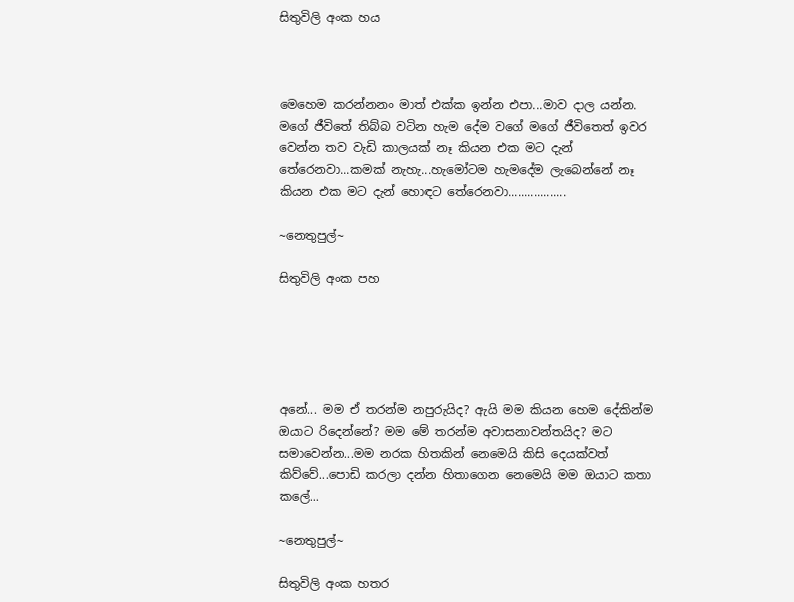සිතුවිලි අංක හය



මෙහෙම කරන්නනං මාත් එක්ක ඉන්න එපා...මාව දාල යන්න. මගේ ජීවිතේ තිබ්බ වටින හැම දේම වගේ මගේ ජීවිතෙත් ඉවර වෙන්න තව වැඩි කාලයක් නෑ කියන එක මට දැන් තේරෙනවා...කමක් නැහැ...හැමෝටම හැමදේම ලැබෙන්නේ නෑ කියන එක මට දැන් හොඳට තේරෙනවා..................

~නෙතුපුල්~

සිතුවිලි අංක පහ





අනේ... මම ඒ තරන්ම නපුරුයිද? ඇයි මම කියන හෙම දේකින්ම ඔයාට රිදෙන්නේ? මම මේ තරන්ම අවාසනාවන්තයිද? මට සමාවෙන්න...මම නරක හිතකින් නෙමෙයි කිසි දෙයක්වත් කිව්වේ...පොඩි කරලා දන්න හිතාගෙන නෙමෙයි මම ඔයාට කතා කලේ...

~නෙතුපුල්~

සිතුවිලි අංක හතර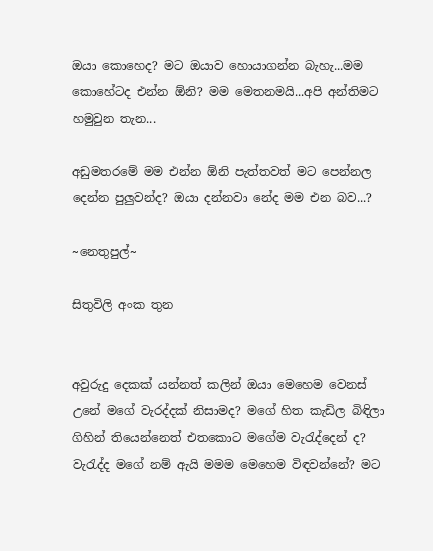ඔයා කොහෙද? මට ඔයාව හොයාගන්න බැහැ...මම කොහේටද එන්න ඕනි? මම මෙතනමයි...අපි අන්තිමට හමුවුන තැන...

අඩුමතරමේ මම එන්න ඕනි පැත්තවත් මට පෙන්නල දෙන්න පුලුවන්ද? ඔයා දන්නවා නේද මම එන බව...?

~නෙතුපුල්~

සිතුවිලි අංක තුන


අවුරුදු දෙකක් යන්නත් කලින් ඔයා මෙහෙම වෙනස් උනේ මගේ වැරද්දක් නිසාමද? මගේ හිත කැඩිල බිඳිලා ගිහින් තියෙන්නෙත් එතකොට මගේම වැරැද්දෙන් ද? වැරැද්ද මගේ නම් ඇයි මමම මෙහෙම විඳවන්නේ? මට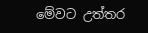මේවට උත්තර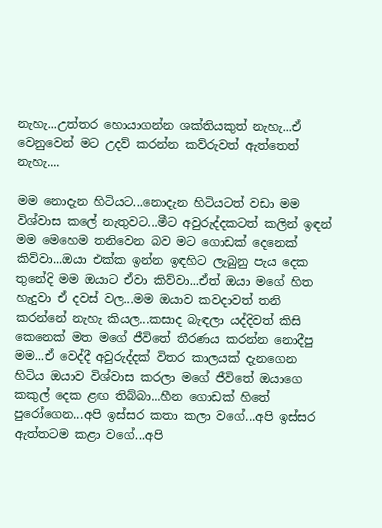නැහැ...උත්තර හොයාගන්න ශක්තියකුත් නැහැ...ඒ වෙනුවෙන් මට උදව් කරන්න කව්රුවත් ඇත්තෙත් නැහැ....

මම නොදැන හිටියට...නොදැන හිටියටත් වඩා මම විශ්වාස කලේ නැතුවට...මීට අවුරුද්දකටත් කලින් ඉඳන් මම මෙහෙම තනිවෙන බව මට ගොඩක් දෙනෙක් කිව්වා...ඔයා එක්ක ඉන්න ඉඳහිට ලැබුනු පැය දෙක තුනේදි මම ඔයාට ඒවා කිව්වා...ඒත් ඔයා මගේ හිත හැදුවා ඒ දවස් වල...මම ඔයාව කවදාවත් තනි කරන්නේ නැහැ කියල...කසාද බැඳලා යද්දිවත් කිසි කෙනෙක් මත මගේ ජීවිතේ තීරණය කරන්න නොදීපු මම...ඒ වෙද්දී අවුරුද්දක් විතර කාලයක් දැනගෙන හිටිය ඔයාව විශ්වාස කරලා මගේ ජීවිතේ ඔයාගෙ කකුල් දෙක ළඟ තිබ්බා...හීන ගොඩක් හිතේ පුරෝගෙන...අපි ඉස්සර කතා කලා වගේ...අපි ඉස්සර ඇත්තටම කළා වගේ...අපි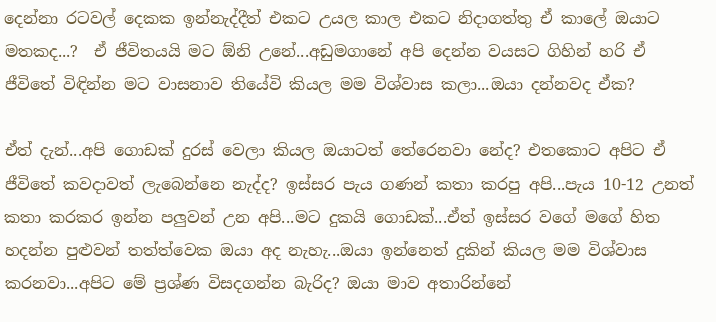දෙන්නා රටවල් දෙකක ඉන්නැද්දීත් එකට උයල කාල එකට නිදාගත්තු ඒ කාලේ ඔයාට මතකද...?  ඒ ජීවිතයයි මට ඕනි උනේ...අඩුමගානේ අපි දෙන්න වයසට ගිහින් හරි ඒ ජීවිතේ විඳින්න මට වාසනාව තියේවි කියල මම විශ්වාස කලා...ඔයා දන්නවද ඒක?

ඒත් දැන්...අපි ගොඩක් දුරස් වෙලා කියල ඔයාටත් තේරෙනවා නේද? එතකොට අපිට ඒ ජීවිතේ කවදාවත් ලැබෙන්නෙ නැද්ද? ඉස්සර පැය ගණන් කතා කරපු අපි...පැය 10-12 උනත් කතා කරකර ඉන්න පලුවන් උන අපි...මට දුකයි ගොඩක්...ඒත් ඉස්සර වගේ මගේ හිත හදන්න පුළුවන් තත්ත්වෙක ඔයා අද නැහැ...ඔයා ඉන්නෙත් දුකින් කියල මම විශ්වාස කරනවා...අපිට මේ ප්‍රශ්ණ විසදගන්න බැරිද? ඔයා මාව අතාරින්නේ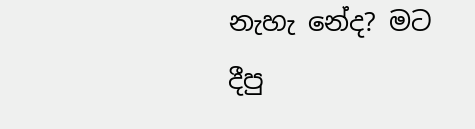නැහැ නේද? මට දීපු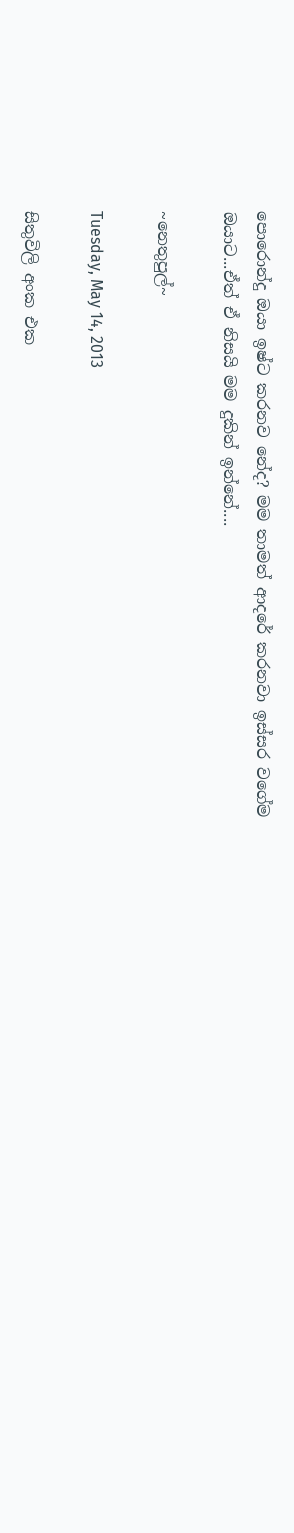පොරොන්දු ඔයා ඉෂ්ට කරනව නේද? මම තාමත් ආදරේ කරනවා ඉස්සර වගේම ඔයාට...ඒත් ඒ නිසයි මම දුකින් ඉන්නේ....

~නෙතුපුල්~

Tuesday, May 14, 2013

සිතුවිලි අංක එක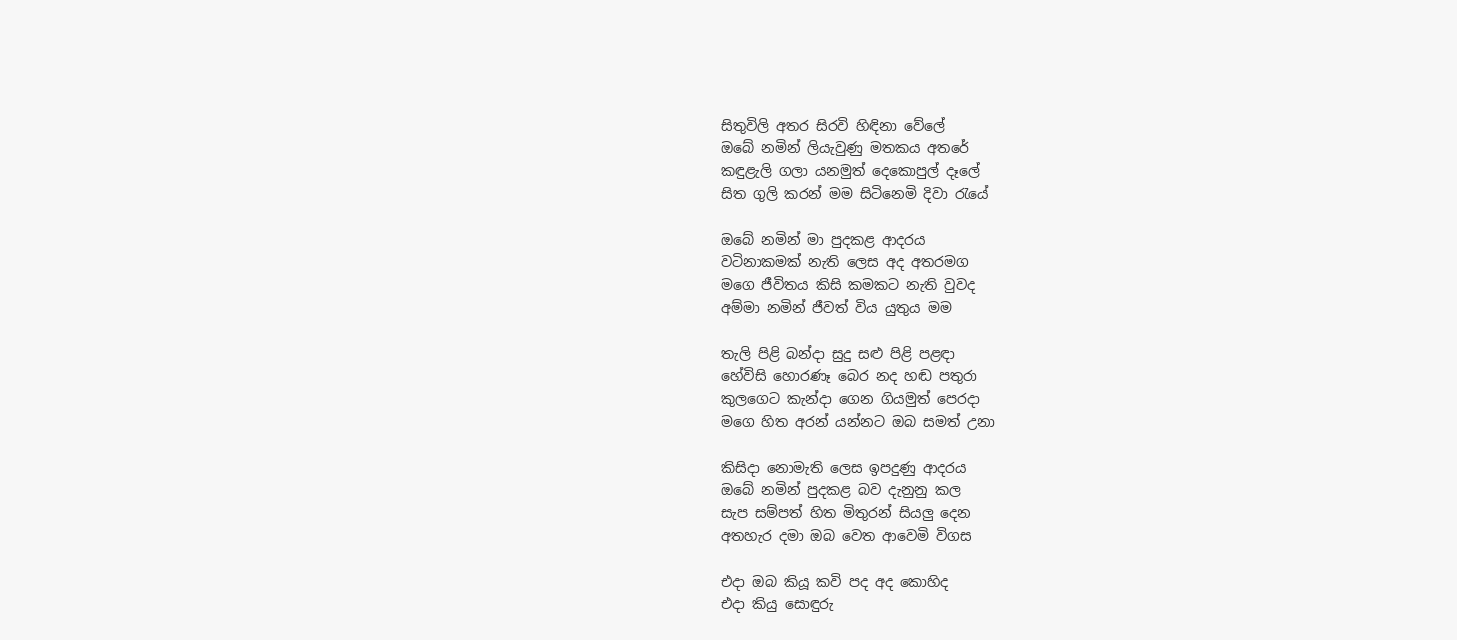සිතුවිලි අතර සිරවි හිඳිනා වේලේ
ඔබේ නමින් ලියැවුණු මතකය අතරේ
කඳුළැලි ගලා යනමුත් දෙකොපුල් දෑලේ
සිත ගුලි කරන් මම සිටිනෙමි දිවා රැයේ

ඔබේ නමින් මා පුදකළ ආදරය
වටිනාකමක් නැති ලෙස අද අතරමග
මගෙ ජීවිතය කිසි කමකට නැති වුවද
අම්මා නමින් ජීවත් විය යුතුය මම

තැලි පිළි බන්දා සුදු සළු පිළි පළඳා
හේවිසි හොරණෑ බෙර නද හඬ පතුරා
කුලගෙට කැන්දා ගෙන ගියමුත් පෙරදා
මගෙ හිත අරන් යන්නට ඔබ සමත් උනා

කිසිදා නොමැති ලෙස ඉපදුණු ආදරය
ඔබේ නමින් පුදකළ බව දැනුනු කල
සැප සම්පත් හිත මිතුරන් සියලු දෙන
අතහැර දමා ඔබ වෙත ආවෙමි විගස

එදා ඔබ කියූ කවි පද අද කොහිද
එදා කියු සොඳුරු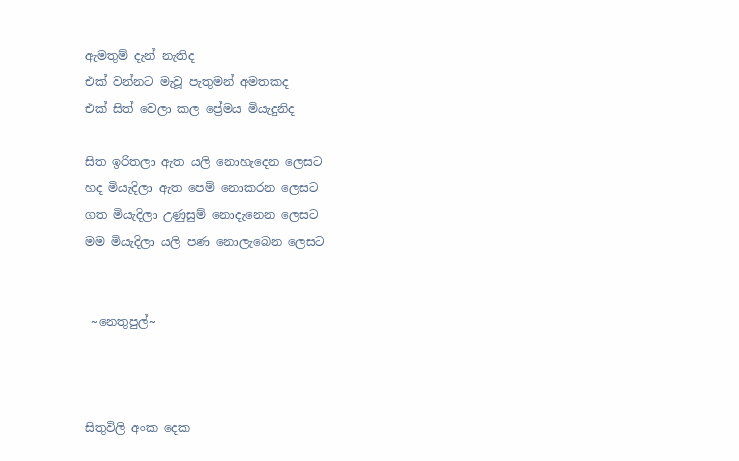ඇමතුම් දැන් නැතිද
එක් වන්නට මැවූ පැතුමන් අමතකද
එක් සිත් වෙලා කල ප්‍රේමය මියැදුනිද

සිත ඉරිතලා ඇත යලි නොහැදෙන ලෙසට
හද මියැදිලා ඇත පෙම් නොකරන ලෙසට
ගත මියැදිලා උණුසුම් නොදැනෙන ලෙසට
මම මියැදිලා යලි පණ නොලැබෙන ලෙසට


 ~නෙතුපුල්~



සිතුවිලි අංක දෙක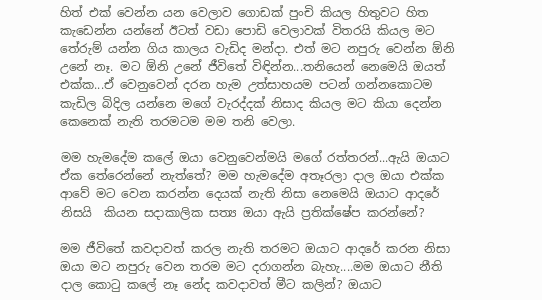හිත් එක් වෙන්න යන වෙලාව ගොඩක් පුංචි කියල හිතුවට හිත කැඩෙන්න යන්නේ ඊටත් වඩා පොඩි වෙලාවක් විතරයි කියල මට තේරුම් යන්න ගිය කාලය වැඩිද මන්දා. එත් මට නපුරු වෙන්න ඕනි උනේ නෑ. මට ඕනි උනේ ජීවිතේ විඳින්න...තනියෙන් නෙමෙයි ඔයත් එක්ක...ඒ වෙනුවෙන් දරන හැම උත්සාහයම පටන් ගන්නකොටම කැඩිල බිදිල යන්නෙ මගේ වැරද්දක් නිසාද කියල මට කියා දෙන්න කෙනෙක් නැති තරමටම මම තනි වෙලා.

මම හැමදේම කලේ ඔයා වෙනුවෙන්මයි මගේ රත්තරන්...ඇයි ඔයාට ඒක තේරෙන්නේ නැත්තේ? මම හැමදේම අතෑරලා දාල ඔයා එක්ක ආවේ මට වෙන කරන්න දෙයක් නැති නිසා නෙමෙයි ඔයාට ආදරේ නිසයි  කියන සදාකාලික සත්‍ය ඔයා ඇයි ප්‍රතික්ෂේප කරන්නේ?

මම ජීවිතේ කවදාවත් කරල නැති තරමට ඔයාට ආදරේ කරන නිසා ඔයා මට නපුරු වෙන තරම මට දරාගන්න බැහැ....මම ඔයාට නීති දාල කොටු කලේ නෑ නේද කවදාවත් මීට කලින්? ඔයාට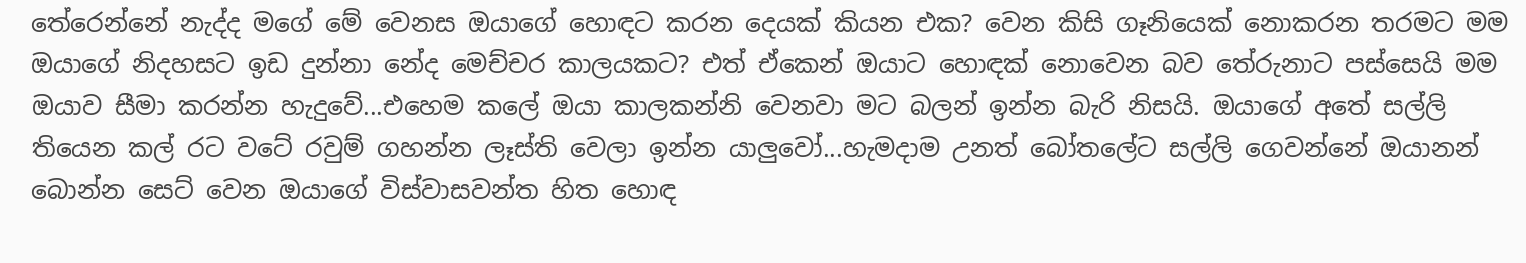තේරෙන්නේ නැද්ද මගේ මේ වෙනස ඔයාගේ හොඳට කරන දෙයක් කියන එක? වෙන කිසි ගෑනියෙක් නොකරන තරමට මම ඔයාගේ නිදහසට ඉඩ දුන්නා නේද මෙච්චර කාලයකට? එත් ඒකෙන් ඔයාට හොඳක් නොවෙන බව තේරුනාට පස්සෙයි මම ඔයාව සීමා කරන්න හැදුවේ...එහෙම කලේ ඔයා කාලකන්නි වෙනවා මට බලන් ඉන්න බැරි නිසයි. ඔයාගේ අතේ සල්ලි තියෙන කල් රට වටේ රවුම් ගහන්න ලෑස්ති වෙලා ඉන්න යාලුවෝ...හැමදාම උනත් බෝතලේට සල්ලි ගෙවන්නේ ඔයානන් බොන්න සෙට් වෙන ඔයාගේ විස්වාසවන්ත හිත හොඳ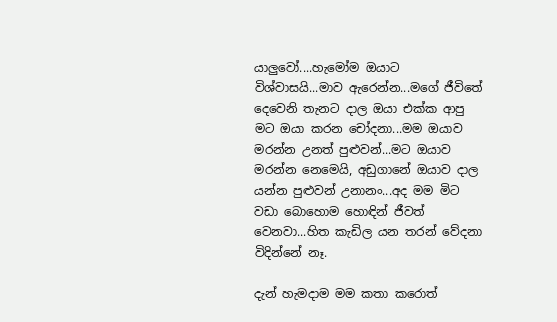යාලුවෝ....හැමෝම ඔයාට විශ්වාසයි...මාව ඇරෙන්න...මගේ ජීවිතේ දෙවෙනි තැනට දාල ඔයා එක්ක ආපු මට ඔයා කරන චෝදනා...මම ඔයාව මරන්න උනත් පුළුවන්...මට ඔයාව මරන්න නෙමෙයි, අඩුගානේ ඔයාව දාල යන්න පුළුවන් උනානං...අද මම මිට වඩා බොහොම හොඳින් ජීවත් වෙනවා...හිත කැඩිල යන තරන් වේදනා විදින්නේ නෑ.

දැන් හැමදාම මම කතා කරොත්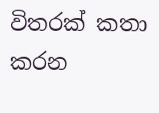විතරක් කතා කරන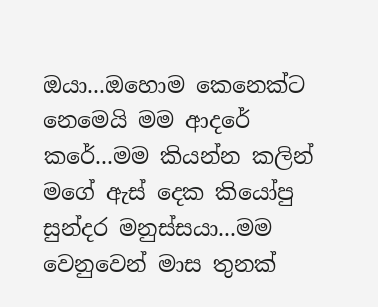ඔයා...ඔහොම කෙනෙක්ට නෙමෙයි මම ආදරේ කරේ...මම කියන්න කලින් මගේ ඇස් දෙක කියෝපු සුන්දර මනුස්සයා...මම වෙනුවෙන් මාස තුනක්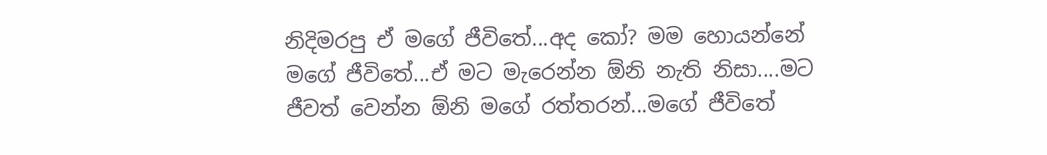නිදිමරපු ඒ මගේ ජීවිතේ...අද කෝ? මම හොයන්නේ මගේ ජීවිතේ...ඒ මට මැරෙන්න ඕනි නැති නිසා....මට ජීවත් වෙන්න ඕනි මගේ රත්තරන්...මගේ ජීවිතේ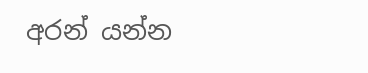අරන් යන්න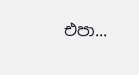එපා...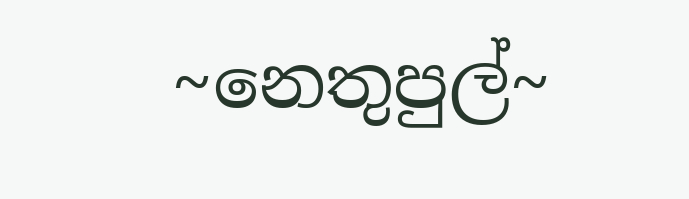~නෙතුපුල්~